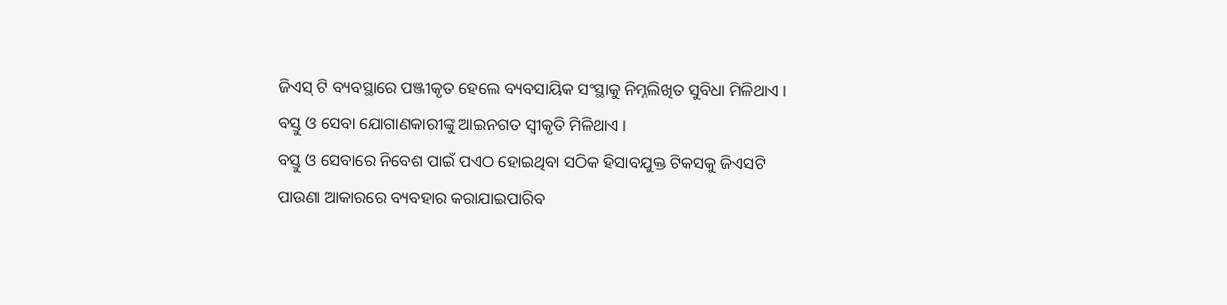ଜିଏସ୍ ଟି ବ୍ୟବସ୍ଥାରେ ପଞ୍ଜୀକୃତ ହେଲେ ବ୍ୟବସାୟିକ ସଂସ୍ଥାକୁ ନିମ୍ନଲିଖିତ ସୁବିଧା ମିଳିଥାଏ । ବସ୍ତୁ ଓ ସେବା ଯୋଗାଣକାରୀଙ୍କୁ ଆଇନଗତ ସ୍ଵୀକୃତି ମିଳିଥାଏ ।
ବସ୍ତୁ ଓ ସେବାରେ ନିବେଶ ପାଇଁ ପଏଠ ହୋଇଥିବା ସଠିକ ହିସାବଯୁକ୍ତ ଟିକସକୁ ଜିଏସଟି ପାଉଣା ଆକାରରେ ବ୍ୟବହାର କରାଯାଇପାରିବ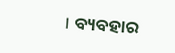। ବ୍ୟବହାର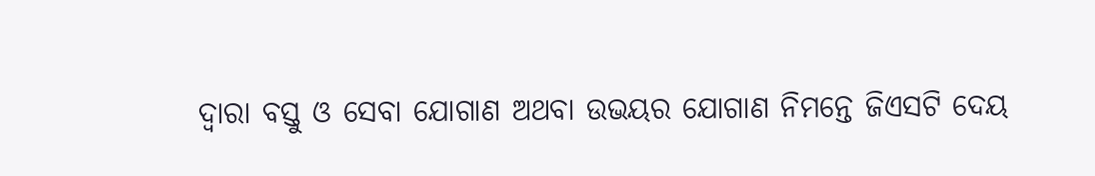ଦ୍ଵାରା ବସ୍ତୁ ଓ ସେବା ଯୋଗାଣ ଅଥବା ଉଭୟର ଯୋଗାଣ ନିମନ୍ତେ ଜିଏସଟି ଦେୟ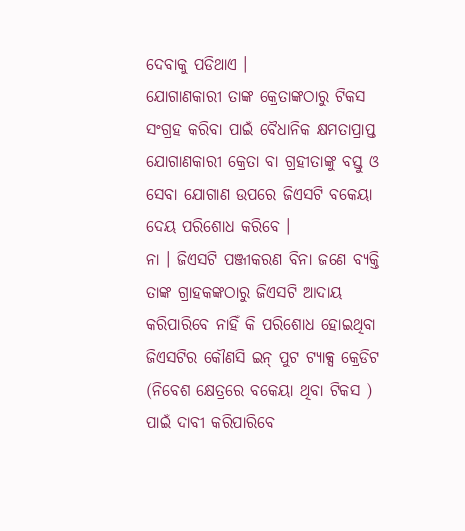ଦେବାକୁ ପଡିଥାଏ ।
ଯୋଗାଣକାରୀ ତାଙ୍କ କ୍ରେତାଙ୍କଠାରୁ ଟିକସ ସଂଗ୍ରହ କରିବା ପାଇଁ ବୈଧାନିକ କ୍ଷମତାପ୍ରାପ୍ତ ଯୋଗାଣକାରୀ କ୍ରେତା ବା ଗ୍ରହୀତାଙ୍କୁ ବସ୍ତୁ ଓ ସେବା ଯୋଗାଣ ଉପରେ ଜିଏସଟି ବକେୟା ଦେୟ ପରିଶୋଧ କରିବେ ।
ନା । ଜିଏସଟି ପଞ୍ଜୀକରଣ ବିନା ଜଣେ ବ୍ୟକ୍ତି ତାଙ୍କ ଗ୍ରାହକଙ୍କଠାରୁ ଜିଏସଟି ଆଦାୟ କରିପାରିବେ ନାହିଁ କି ପରିଶୋଧ ହୋଇଥିବା ଜିଏସଟିର କୌଣସି ଇନ୍ ପୁଟ ଟ୍ୟାକ୍ସ କ୍ରେଡିଟ (ନିବେଶ କ୍ଷେତ୍ରରେ ବକେୟା ଥିବା ଟିକସ ) ପାଇଁ ଦାବୀ କରିପାରିବେ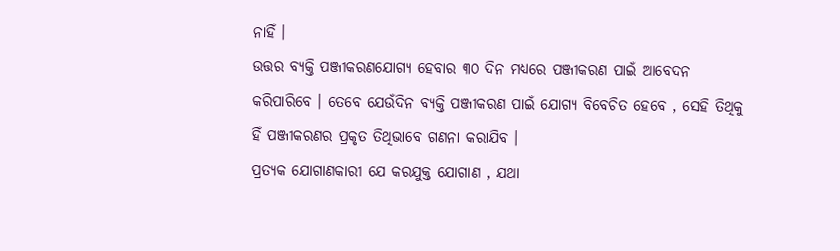ନାହିଁ ।
ଉତ୍ତର ବ୍ୟକ୍ତି ପଞ୍ଜୀକରଣଯୋଗ୍ୟ ହେବାର ୩୦ ଦିନ ମଧ୍ୟରେ ପଞ୍ଜୀକରଣ ପାଇଁ ଆବେଦନ କରିପାରିବେ । ତେବେ ଯେଉଁଦିନ ବ୍ୟକ୍ତି ପଞ୍ଜୀକରଣ ପାଇଁ ଯୋଗ୍ୟ ବିବେଚିତ ହେବେ , ସେହି ତିଥିକୁ ହିଁ ପଞ୍ଜୀକରଣର ପ୍ରକୃତ ତିଥିଭାବେ ଗଣନା କରାଯିବ ।
ପ୍ରତ୍ୟକ ଯୋଗାଣକାରୀ ଯେ କରଯୁକ୍ତ ଯୋଗାଣ , ଯଥା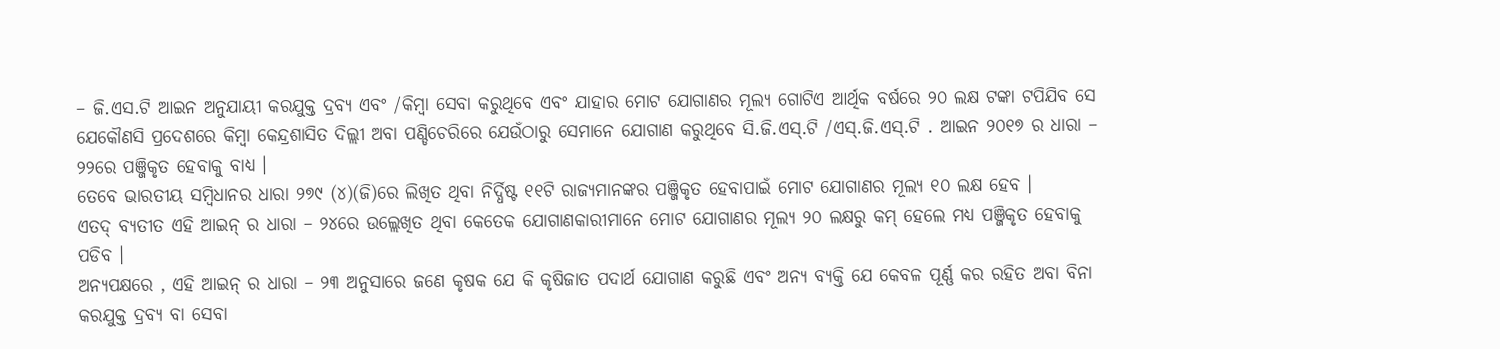– ଜି.ଏସ.ଟି ଆଇନ ଅନୁଯାୟୀ କରଯୁକ୍ତ ଦ୍ରବ୍ୟ ଏବଂ /କିମ୍ବା ସେବା କରୁଥିବେ ଏବଂ ଯାହାର ମୋଟ ଯୋଗାଣର ମୂଲ୍ୟ ଗୋଟିଏ ଆର୍ଥିକ ବର୍ଷରେ ୨୦ ଲକ୍ଷ ଟଙ୍କା ଟପିଯିବ ସେ ଯେକୌଣସି ପ୍ରଦେଶରେ କିମ୍ବା କେନ୍ଦ୍ରଶାସିତ ଦିଲ୍ଲୀ ଅବା ପଣ୍ଡିଚେରିରେ ଯେଉଁଠାରୁ ସେମାନେ ଯୋଗାଣ କରୁଥିବେ ସି.ଜି.ଏସ୍.ଟି /ଏସ୍.ଜି.ଏସ୍.ଟି . ଆଇନ ୨୦୧୭ ର ଧାରା – ୨୨ରେ ପଞ୍ଜିକୃତ ହେବାକୁ ବାଧ୍ୟ ।
ତେବେ ଭାରତୀୟ ସମ୍ବିଧାନର ଧାରା ୨୭୯ (୪)(ଜି)ରେ ଲିଖିତ ଥିବା ନିର୍ଦ୍ଧିଷ୍ଟ ୧୧ଟି ରାଜ୍ୟମାନଙ୍କର ପଞ୍ଜିକୃତ ହେବାପାଇଁ ମୋଟ ଯୋଗାଣର ମୂଲ୍ୟ ୧୦ ଲକ୍ଷ ହେବ ।
ଏତଦ୍ ବ୍ୟତୀତ ଏହି ଆଇନ୍ ର ଧାରା – ୨୪ରେ ଉଲ୍ଲେଖିତ ଥିବା କେତେକ ଯୋଗାଣକାରୀମାନେ ମୋଟ ଯୋଗାଣର ମୂଲ୍ୟ ୨୦ ଲକ୍ଷରୁ କମ୍ ହେଲେ ମଧ୍ୟ ପଞ୍ଜିକୃତ ହେବାକୁ ପଡିବ ।
ଅନ୍ୟପକ୍ଷରେ , ଏହି ଆଇନ୍ ର ଧାରା – ୨୩ ଅନୁସାରେ ଜଣେ କୃଷକ ଯେ କି କୃଷିଜାତ ପଦାର୍ଥ ଯୋଗାଣ କରୁଛି ଏବଂ ଅନ୍ୟ ବ୍ୟକ୍ତି ଯେ କେବଳ ପୂର୍ଣ୍ଣ କର ରହିତ ଅବା ବିନା କରଯୁକ୍ତ ଦ୍ରବ୍ୟ ବା ସେବା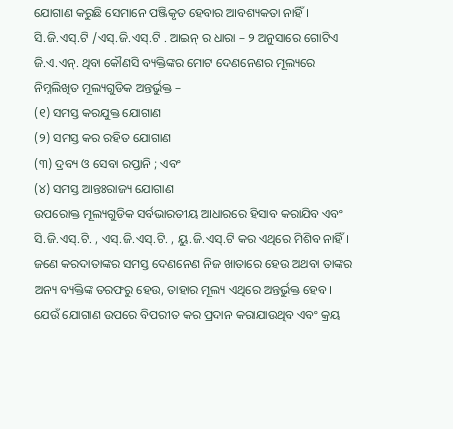ଯୋଗାଣ କରୁଛି ସେମାନେ ପଞ୍ଜିକୃତ ହେବାର ଆବଶ୍ୟକତା ନାହିଁ ।
ସି.ଜି.ଏସ୍.ଟି /ଏସ୍.ଜି.ଏସ୍.ଟି . ଆଇନ୍ ର ଧାରା – ୨ ଅନୁସାରେ ଗୋଟିଏ ଜି.ଏ.ଏନ୍. ଥିବା କୌଣସି ବ୍ୟକ୍ତିଙ୍କର ମୋଟ ଦେଣନେଣର ମୂଲ୍ୟରେ ନିମ୍ନଲିଖିତ ମୂଲ୍ୟଗୁଡିକ ଅନ୍ତର୍ଭୁକ୍ତ –
(୧) ସମସ୍ତ କରଯୁକ୍ତ ଯୋଗାଣ
(୨) ସମସ୍ତ କର ରହିତ ଯୋଗାଣ
(୩) ଦ୍ରବ୍ୟ ଓ ସେବା ରପ୍ତାନି ; ଏବଂ
(୪) ସମସ୍ତ ଆନ୍ତଃରାଜ୍ୟ ଯୋଗାଣ
ଉପରୋକ୍ତ ମୂଲ୍ୟଗୁଡିକ ସର୍ବଭାରତୀୟ ଆଧାରରେ ହିସାବ କରାଯିବ ଏବଂ ସି.ଜି.ଏସ୍.ଟି. , ଏସ୍.ଜି.ଏସ୍.ଟି. , ୟୁ.ଜି.ଏସ୍.ଟି କର ଏଥିରେ ମିଶିବ ନାହିଁ । ଜଣେ କରଦାତାଙ୍କର ସମସ୍ତ ଦେଣନେଣ ନିଜ ଖାତାରେ ହେଉ ଅଥବା ତାଙ୍କର ଅନ୍ୟ ବ୍ୟକ୍ତିଙ୍କ ତରଫରୁ ହେଉ, ତାହାର ମୂଲ୍ୟ ଏଥିରେ ଅନ୍ତର୍ଭୁକ୍ତ ହେବ ।
ଯେଉଁ ଯୋଗାଣ ଉପରେ ବିପରୀତ କର ପ୍ରଦାନ କରାଯାଉଥିବ ଏବଂ କ୍ରୟ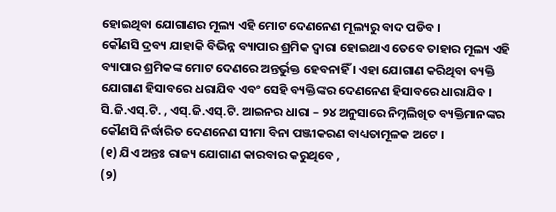ହୋଇଥିବା ଯୋଗାଣର ମୂଲ୍ୟ ଏହି ମୋଟ ଦେଣନେଣ ମୂଲ୍ୟରୁ ବାଦ ପଡିବ ।
କୌଣସି ଦ୍ରବ୍ୟ ଯାହାକି ବିଭିନ୍ନ ବ୍ୟାପାର ଶ୍ରମିକ ଦ୍ଵାରା ହୋଇଥାଏ ତେବେ ତାହାର ମୂଲ୍ୟ ଏହି ବ୍ୟାପାର ଶ୍ରମିକଙ୍କ ମୋଟ ଦେଣରେ ଅନ୍ତର୍ଭୁକ୍ତ ହେବନାହିଁ । ଏହା ଯୋଗାଣ କରିଥିବା ବ୍ୟକ୍ତି ଯୋଗାଣ ହିସାବରେ ଧରାଯିବ ଏବଂ ସେହି ବ୍ୟକ୍ତିଙ୍କର ଦେଣନେଣ ହିସାବରେ ଧାରାଯିବ ।
ସି.ଜି.ଏସ୍.ଟି. , ଏସ୍.ଜି.ଏସ୍.ଟି. ଆଇନର ଧାରା – ୨୪ ଅନୁସାରେ ନିମ୍ନଲିଖିତ ବ୍ୟକ୍ତିମାନଙ୍କର କୌଣସି ନିର୍ଦ୍ଧାରିତ ଦେଣନେଣ ସୀମା ବିନା ପଞ୍ଜୀକରଣ ବାଧ୍ୟତାମୂଳକ ଅଟେ ।
(୧) ଯିଏ ଅନ୍ତଃ ରାଜ୍ୟ ଯୋଗାଣ କାରବାର କରୁଥିବେ ,
(୨)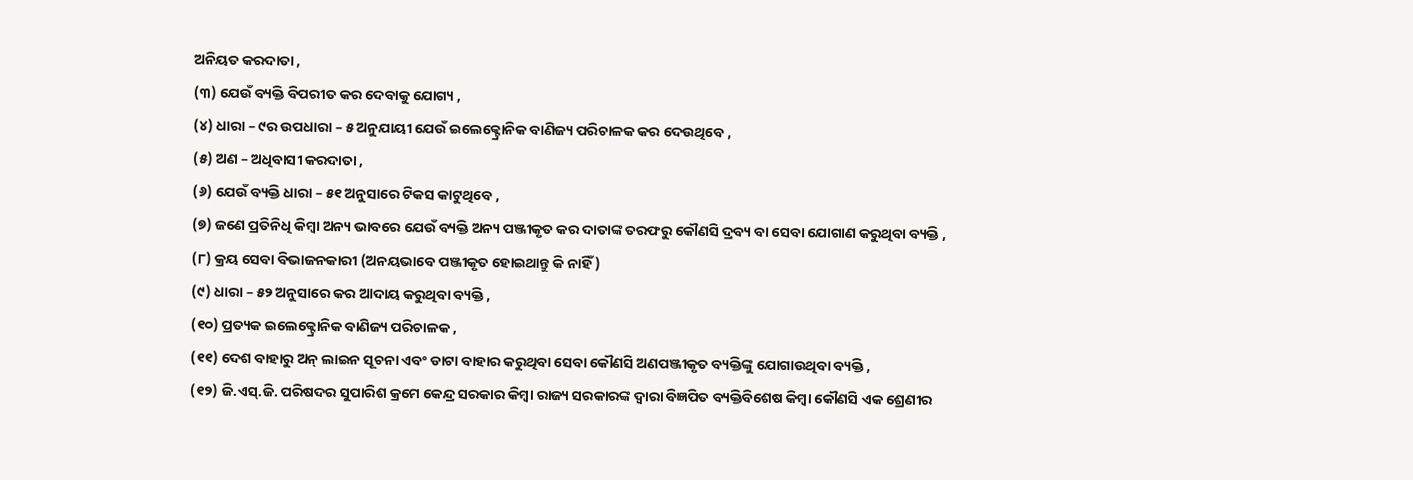ଅନିୟତ କରଦାତା ,
(୩) ଯେଉଁ ବ୍ୟକ୍ତି ବିପରୀତ କର ଦେବାକୁ ଯୋଗ୍ୟ ,
(୪) ଧାରା – ୯ର ଉପଧାରା – ୫ ଅନୁଯାୟୀ ଯେଉଁ ଇଲେକ୍ଟ୍ରୋନିକ ବାଣିଜ୍ୟ ପରିଚାଳକ କର ଦେଉଥିବେ ,
(୫) ଅଣ – ଅଧିବାସୀ କରଦାତା ,
(୬) ଯେଉଁ ବ୍ୟକ୍ତି ଧାରା – ୫୧ ଅନୁସାରେ ଟିକସ କାଟୁଥିବେ ,
(୭) ଜଣେ ପ୍ରତିନିଧି କିମ୍ବା ଅନ୍ୟ ଭାବରେ ଯେଉଁ ବ୍ୟକ୍ତି ଅନ୍ୟ ପଞ୍ଜୀକୃତ କର ଦାତାଙ୍କ ତରଫରୁ କୌଣସି ଦ୍ରବ୍ୟ ବା ସେବା ଯୋଗାଣ କରୁଥିବା ବ୍ୟକ୍ତି ,
(୮) କ୍ରୟ ସେବା ବିଭାଜନକାରୀ (ଅନୟଭାବେ ପଞ୍ଜୀକୃତ ହୋଇଥାନ୍ତୁ କି ନାହିଁ )
(୯) ଧାରା – ୫୨ ଅନୁସାରେ କର ଆଦାୟ କରୁଥିବା ବ୍ୟକ୍ତି ,
(୧୦) ପ୍ରତ୍ୟକ ଇଲେକ୍ଟ୍ରୋନିକ ବାଣିଜ୍ୟ ପରିଚାଳକ ,
(୧୧) ଦେଶ ବାହାରୁ ଅନ୍ ଲାଇନ ସୂଚନା ଏବଂ ଡାଟା ବାହାର କରୁଥିବା ସେବା କୌଣସି ଅଣପଞ୍ଜୀକୃତ ବ୍ୟକ୍ତିଙ୍କୁ ଯୋଗାଉଥିବା ବ୍ୟକ୍ତି ,
(୧୨) ଜି.ଏସ୍.ଜି. ପରିଷଦର ସୁପାରିଶ କ୍ରମେ କେନ୍ଦ୍ର ସରକାର କିମ୍ବା ରାଜ୍ୟ ସରକାରଙ୍କ ଦ୍ଵାରା ବିଜ୍ଞପିତ ବ୍ୟକ୍ତିବିଶେଷ କିମ୍ବା କୌଣସି ଏକ ଶ୍ରେଣୀର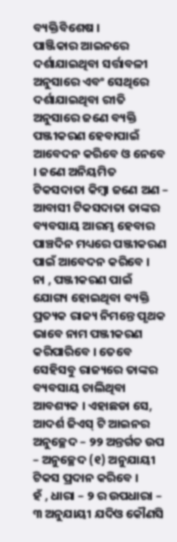ବ୍ୟକ୍ତିବିଶେଷ ।
ପାଞ୍ଜିକାର ଆଇନରେ ଦର୍ଶାଯାଇଥିବା ସର୍ତ୍ତାବଳୀ ଅନୁସାରେ ଏବଂ ସେଥିରେ ଦର୍ଶାଯାଇଥିବା ରୀତି ଅନୁସାରେ ଜଣେ ବ୍ୟକ୍ତି ପଞ୍ଜୀକରଣ ହେବାପାଇଁ ଆବେଦନ କରିବେ ଓ ନେବେ । ଜଣେ ଅନିୟମିତ ଟିକସଦାତା କିମ୍ବା ଜଣେ ଅଣ – ଆବାସୀ ଟିକସଦାତା ତାଙ୍କର ବ୍ୟବସାୟ ଆରମ୍ଭ ହେବାର ପାଞ୍ଚଦିନ ମଧ୍ୟରେ ପଞ୍ଜୀକରଣ ପାଇଁ ଆବେଦନ କରିବେ ।
ନା , ପଞ୍ଜୀକରଣ ପାଇଁ ଯୋଗ୍ୟ ହୋଇଥିବା ବ୍ୟକ୍ତି ପ୍ରତ୍ୟକ ରାଜ୍ୟ ନିମନ୍ତେ ପୃଥକ ଭାବେ ନାମ ପଞ୍ଜୀକରଣ କରିପାରିବେ । ତେବେ ସେହିସବୁ ରାଜ୍ୟରେ ତାଙ୍କର ବ୍ୟବସାୟ ଚାଲିଥିବା ଆବଶ୍ୟକ । ଏହାଛଡା ସେ, ଆଦର୍ଶ ଜିଏସ୍ ଟି ଆଇନର ଅନୁଚ୍ଛେଦ – ୨୨ ଅନ୍ତର୍ଗତ ଉପ – ଅନୁଚ୍ଛେଦ (୧) ଅନୁଯାୟୀ ଟିକସ ପ୍ରଦାନ କରିବେ ।
ହଁ , ଧାରା – ୨ ର ଉପଧାରା – ୩ ଅନୁଯାୟୀ ଯଦିଓ କୌଣସି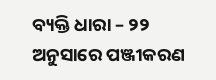ବ୍ୟକ୍ତି ଧାରା – ୨୨ ଅନୁସାରେ ପଞ୍ଜୀକରଣ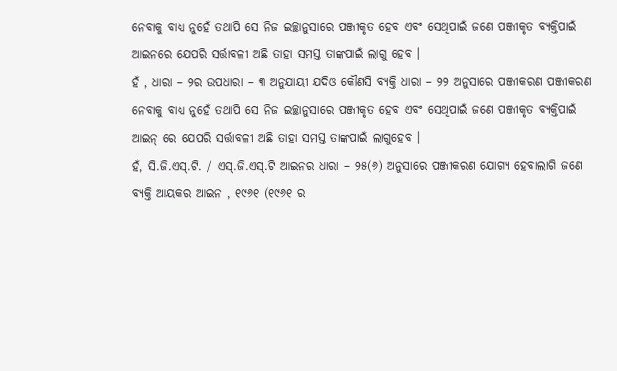ନେବାକୁ ବାଧ୍ୟ ନୁହେଁ ତଥାପି ସେ ନିଜ ଇଚ୍ଛାନୁସାରେ ପଞ୍ଜୀକୃତ ହେବ ଏବଂ ସେଥିପାଇଁ ଜଣେ ପଞ୍ଜୀକୃତ ବ୍ୟକ୍ତିପାଇଁ ଆଇନରେ ଯେପରି ସର୍ତ୍ତାବଳୀ ଅଛି ତାହା ସମସ୍ତ ତାଙ୍କପାଇଁ ଲାଗୁ ହେବ ।
ହଁ , ଧାରା – ୨ର ଉପଧାରା – ୩ ଅନୁଯାୟୀ ଯଦିଓ କୌଣସି ବ୍ୟକ୍ତି ଧାରା – ୨୨ ଅନୁସାରେ ପଞ୍ଜୀକରଣ ପଞ୍ଜୀକରଣ ନେବାକୁ ବାଧ୍ୟ ନୁହେଁ ତଥାପି ସେ ନିଜ ଇଚ୍ଛାନୁସାରେ ପଞ୍ଜୀକୃତ ହେବ ଏବଂ ସେଥିପାଇଁ ଜଣେ ପଞ୍ଜୀକୃତ ବ୍ୟକ୍ତିପାଇଁ ଆଇନ୍ ରେ ଯେପରି ସର୍ତ୍ତାବଳୀ ଅଛି ତାହା ସମସ୍ତ ତାଙ୍କପାଇଁ ଲାଗୁହେବ ।
ହଁ, ସି.ଜି.ଏସ୍.ଟି. / ଏସ୍.ଜି.ଏସ୍.ଟି ଆଇନର ଧାରା – ୨୫(୬) ଅନୁସାରେ ପଞ୍ଜୀକରଣ ଯୋଗ୍ୟ ହେବାଲାଗି ଜଣେ ବ୍ୟକ୍ତି ଆୟକର ଆଇନ , ୧୯୬୧ (୧୯୬୧ ର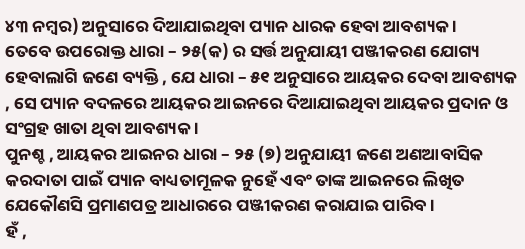୪୩ ନମ୍ବର) ଅନୁସାରେ ଦିଆଯାଇଥିବା ପ୍ୟାନ ଧାରକ ହେବା ଆବଶ୍ୟକ ।
ତେବେ ଉପରୋକ୍ତ ଧାରା – ୨୫(କ) ର ସର୍ତ୍ତ ଅନୁଯାୟୀ ପଞ୍ଜୀକରଣ ଯୋଗ୍ୟ ହେବାଲାଗି ଜଣେ ବ୍ୟକ୍ତି , ଯେ ଧାରା – ୫୧ ଅନୁସାରେ ଆୟକର ଦେବା ଆବଶ୍ୟକ , ସେ ପ୍ୟାନ ବଦଳରେ ଆୟକର ଆଇନରେ ଦିଆଯାଇଥିବା ଆୟକର ପ୍ରଦାନ ଓ ସଂଗ୍ରହ ଖାତା ଥିବା ଆବଶ୍ୟକ ।
ପୁନଶ୍ଚ , ଆୟକର ଆଇନର ଧାରା – ୨୫ (୭) ଅନୁଯାୟୀ ଜଣେ ଅଣଆବାସିକ କରଦାତା ପାଇଁ ପ୍ୟାନ ବାଧ୍ୟତାମୂଳକ ନୁହେଁ ଏବଂ ତାଙ୍କ ଆଇନରେ ଲିଖିତ ଯେକୌଣସି ପ୍ରମାଣପତ୍ର ଆଧାରରେ ପଞ୍ଜୀକରଣ କରାଯାଇ ପାରିବ ।
ହଁ ,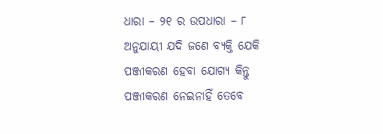ଧାରା – ୨୧ ର ଉପଧାରା – ୮ ଅନୁଯାୟୀ ଯଦି ଜଣେ ବ୍ୟକ୍ତି ଯେକି ପଞ୍ଜୀକରଣ ହେବା ଯୋଗ୍ୟ କିନ୍ତୁ ପଞ୍ଜୀକରଣ ନେଇନାହିଁ ତେବେ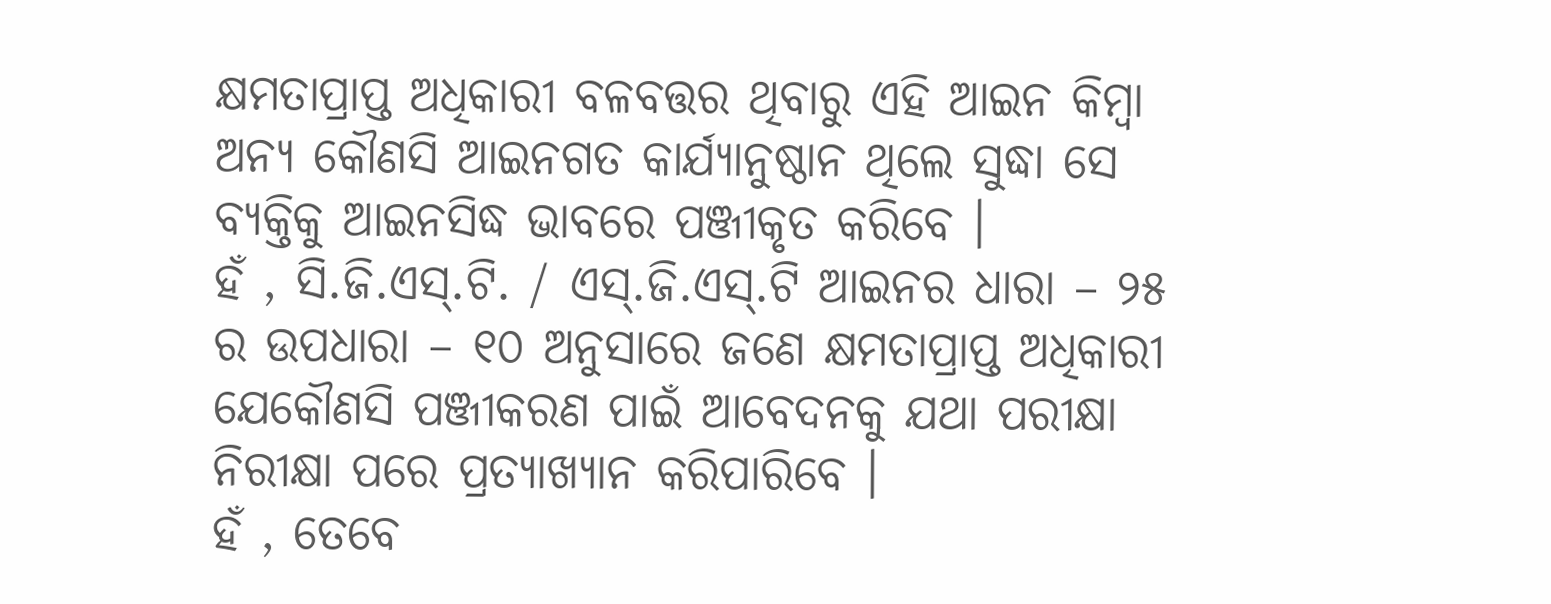କ୍ଷମତାପ୍ରାପ୍ତ ଅଧିକାରୀ ବଳବତ୍ତର ଥିବାରୁ ଏହି ଆଇନ କିମ୍ବା ଅନ୍ୟ କୌଣସି ଆଇନଗତ କାର୍ଯ୍ୟାନୁଷ୍ଠାନ ଥିଲେ ସୁଦ୍ଧା ସେ ବ୍ୟକ୍ତିକୁ ଆଇନସିଦ୍ଧ ଭାବରେ ପଞ୍ଜୀକୃତ କରିବେ ।
ହଁ , ସି.ଜି.ଏସ୍.ଟି. / ଏସ୍.ଜି.ଏସ୍.ଟି ଆଇନର ଧାରା – ୨୫ ର ଉପଧାରା – ୧୦ ଅନୁସାରେ ଜଣେ କ୍ଷମତାପ୍ରାପ୍ତ ଅଧିକାରୀ ଯେକୌଣସି ପଞ୍ଜୀକରଣ ପାଇଁ ଆବେଦନକୁ ଯଥା ପରୀକ୍ଷା ନିରୀକ୍ଷା ପରେ ପ୍ରତ୍ୟାଖ୍ୟାନ କରିପାରିବେ ।
ହଁ , ତେବେ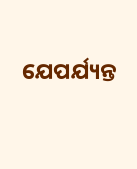ଯେପର୍ଯ୍ୟନ୍ତ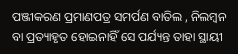ପଞ୍ଜୀକରଣ ପ୍ରମାଣପତ୍ର ସମର୍ପଣ ବାତିଲ , ନିଲମ୍ବନ ବା ପ୍ରତ୍ୟାହୃତ ହୋଇନାହିଁ ସେ ପର୍ଯ୍ୟନ୍ତ ତାହା ସ୍ଥାୟୀ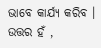ଭାବେ କାର୍ଯ୍ୟ କରିବ ।
ଉତ୍ତର ହଁ ,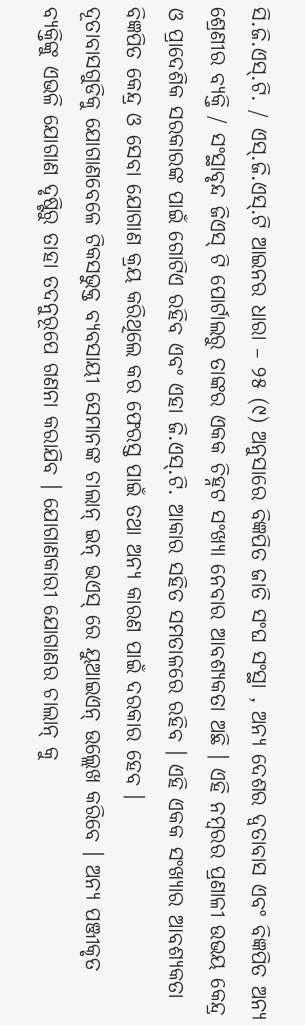ସି.ଜି.ଏସ୍.ଟି. / ଏସ୍.ଜି.ଏସ୍.ଟି ଆଇନର ଧାରା – ୨୫ (୯) ଅନୁସାରେ ବିଜ୍ଞପିତ ଜାତି ସଂଘ ସଂସ୍ଥା , ଅନ୍ୟ ଦେଶର ଦ୍ଵତାବାସ ଏବଂ ବିଜ୍ଞପିତ ଅନ୍ୟ ଶ୍ରେଣୀର ବ୍ୟକ୍ତି / ସଂସ୍ଥାବୃନ୍ଦ ଜିଏସ୍ ଟି ପୋର୍ଟାଲରୁ ତାଙ୍କର ଏକକ ଚିହ୍ନଟ ସଂଖ୍ୟା ନେବାର ଆବଶ୍ୟକତା ଅଛି । ଏହି ନମ୍ବରର ପ୍ରଣାଳୀ ଉଭୟ କେନ୍ଦ୍ର ଓ ପ୍ରାଦେଶିକ ସରକାରଙ୍କ ପାଇଁ ଗୋଟିଏ ରହିବ ଏବଂ ଏହା ଜି.ଏସ୍.ଟି. ଆକାର ସହିତ ସମତାଳରେ ରହିବ । ଏହି ଏକକ ସଂଖ୍ୟାର ଆବଶ୍ୟକତା ବିଜ୍ଞପିତ କେନ୍ଦ୍ର ଓ ସେବା ଯୋଗାଣ କ୍ରୟ କରିଥିଲେ କର ଫେରସ୍ତ ପାଇଁ ତଥା ଅନ୍ୟ କାରଣ ପାଇଁ ଦରକାର ହେବ ।
ଦୂତାବାସଗୁଡିକୁ ଯୋଗାଣବେଳେ ଟିକସଭୁକ୍ତ ବ୍ୟବସାୟୀ ସେମାନଙ୍କ ଚାଲାନ୍ ଇନ୍ ଭଏସ୍ ରେ ୟୁଆଇଏନ୍ ଉଲ୍ଲେଖ କରିବେ । ଅନ୍ୟ ପଞ୍ଜୀକୃତ ବ୍ୟକ୍ତିଙ୍କୁ ଏଭଳି ଯୋଗାଣ ଦୃଷ୍ଟିରୁ ତାହା ତଦନୁରୂପେ ଗଣନା କରାଯିବ । ଯୋଗାଣକାରୀ ଯୋଗାଣର ଚାଲାନ୍ କୁ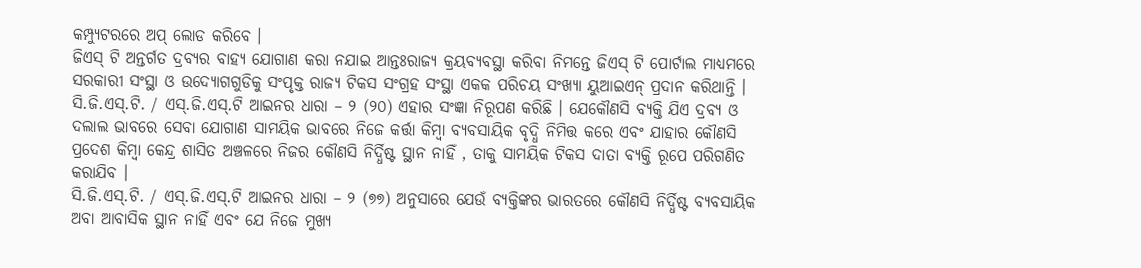କମ୍ପ୍ୟୁଟରରେ ଅପ୍ ଲୋଡ କରିବେ ।
ଜିଏସ୍ ଟି ଅନ୍ତର୍ଗତ ଦ୍ରବ୍ୟର ବାହ୍ୟ ଯୋଗାଣ କରା ନଯାଇ ଆନ୍ତଃରାଜ୍ୟ କ୍ରୟବ୍ୟବସ୍ଥା କରିବା ନିମନ୍ତେ ଜିଏସ୍ ଟି ପୋର୍ଟାଲ ମାଧ୍ୟମରେ ସରକାରୀ ସଂସ୍ଥା ଓ ଉଦ୍ୟୋଗଗୁଡିକୁ ସଂପୃକ୍ତ ରାଜ୍ୟ ଟିକସ ସଂଗ୍ରହ ସଂସ୍ଥା ଏକକ ପରିଚୟ ସଂଖ୍ୟା ୟୁଆଇଏନ୍ ପ୍ରଦାନ କରିଥାନ୍ତି ।
ସି.ଜି.ଏସ୍.ଟି. / ଏସ୍.ଜି.ଏସ୍.ଟି ଆଇନର ଧାରା – ୨ (୨୦) ଏହାର ସଂଜ୍ଞା ନିରୂପଣ କରିଛି । ଯେକୌଣସି ବ୍ୟକ୍ତି ଯିଏ ଦ୍ରବ୍ୟ ଓ ଦଲାଲ ଭାବରେ ସେବା ଯୋଗାଣ ସାମୟିକ ଭାବରେ ନିଜେ କର୍ତ୍ତା କିମ୍ବା ବ୍ୟବସାୟିକ ବୃଦ୍ଧି ନିମିତ୍ତ କରେ ଏବଂ ଯାହାର କୌଣସି ପ୍ରଦେଶ କିମ୍ବା କେନ୍ଦ୍ର ଶାସିତ ଅଞ୍ଚଳରେ ନିଜର କୌଣସି ନିର୍ଦ୍ଧିଷ୍ଟ ସ୍ଥାନ ନାହିଁ , ତାକୁ ସାମୟିକ ଟିକସ ଦାତା ବ୍ୟକ୍ତି ରୂପେ ପରିଗଣିତ କରାଯିବ ।
ସି.ଜି.ଏସ୍.ଟି. / ଏସ୍.ଜି.ଏସ୍.ଟି ଆଇନର ଧାରା – ୨ (୭୭) ଅନୁସାରେ ଯେଉଁ ବ୍ୟକ୍ତିଙ୍କର ଭାରତରେ କୌଣସି ନିର୍ଦ୍ଧିଷ୍ଟ ବ୍ୟବସାୟିକ ଅବା ଆବାସିକ ସ୍ଥାନ ନାହିଁ ଏବଂ ଯେ ନିଜେ ମୁଖ୍ୟ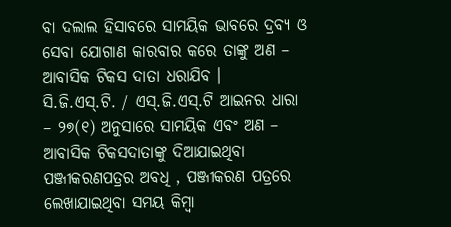ବା ଦଲାଲ ହିସାବରେ ସାମୟିକ ଭାବରେ ଦ୍ରବ୍ୟ ଓ ସେବା ଯୋଗାଣ କାରବାର କରେ ତାଙ୍କୁ ଅଣ – ଆବାସିକ ଟିକସ ଦାତା ଧରାଯିବ ।
ସି.ଜି.ଏସ୍.ଟି. / ଏସ୍.ଜି.ଏସ୍.ଟି ଆଇନର ଧାରା – ୨୭(୧) ଅନୁସାରେ ସାମୟିକ ଏବଂ ଅଣ – ଆବାସିକ ଟିକସଦାତାଙ୍କୁ ଦିଆଯାଇଥିବା ପଞ୍ଜୀକରଣପତ୍ରର ଅବଧି , ପଞ୍ଜୀକରଣ ପତ୍ରରେ ଲେଖାଯାଇଥିବା ସମୟ କିମ୍ବା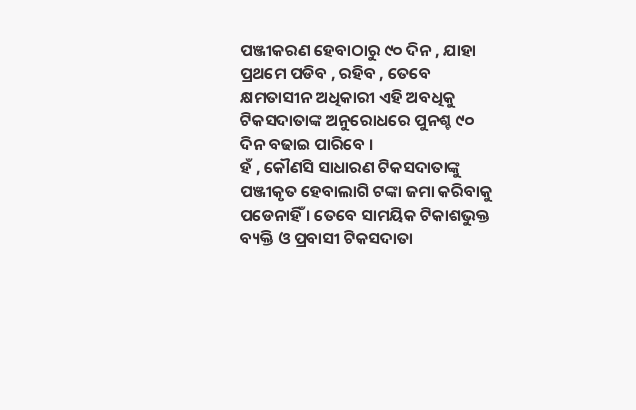ପଞ୍ଜୀକରଣ ହେବାଠାରୁ ୯୦ ଦିନ , ଯାହା ପ୍ରଥମେ ପଡିବ , ରହିବ , ତେବେ କ୍ଷମତାସୀନ ଅଧିକାରୀ ଏହି ଅବଧିକୁ ଟିକସଦାତାଙ୍କ ଅନୁରୋଧରେ ପୁନଶ୍ଚ ୯୦ ଦିନ ବଢାଇ ପାରିବେ ।
ହଁ , କୌଣସି ସାଧାରଣ ଟିକସଦାତାଙ୍କୁ ପଞ୍ଜୀକୃତ ହେବାଲାଗି ଟଙ୍କା ଜମା କରିବାକୁ ପଡେନାହିଁ । ତେବେ ସାମୟିକ ଟିକାଶଭୁକ୍ତ ବ୍ୟକ୍ତି ଓ ପ୍ରବାସୀ ଟିକସଦାତା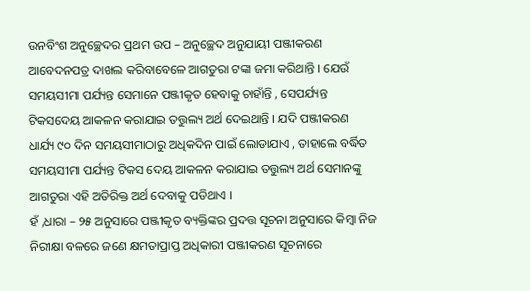ଉନବିଂଶ ଅନୁଚ୍ଛେଦର ପ୍ରଥମ ଉପ – ଅନୁଚ୍ଛେଦ ଅନୁଯାୟୀ ପଞ୍ଜୀକରଣ ଆବେଦନପତ୍ର ଦାଖଲ କରିବାବେଳେ ଆଗତୁରା ଟଙ୍କା ଜମା କରିଥାନ୍ତି । ଯେଉଁ ସମୟସୀମା ପର୍ଯ୍ୟନ୍ତ ସେମାନେ ପଞ୍ଜୀକୃତ ହେବାକୁ ଚାହାଁନ୍ତି , ସେପର୍ଯ୍ୟନ୍ତ ଟିକସଦେୟ ଆକଳନ କରାଯାଇ ତତ୍ତୁଲ୍ୟ ଅର୍ଥ ଦେଇଥାନ୍ତି । ଯଦି ପଞ୍ଜୀକରଣ ଧାର୍ଯ୍ୟ ୯୦ ଦିନ ସମୟସୀମାଠାରୁ ଅଧିକଦିନ ପାଇଁ ଲୋଡାଯାଏ , ତାହାଲେ ବର୍ଦ୍ଧିତ ସମୟସୀମା ପର୍ଯ୍ୟନ୍ତ ଟିକସ ଦେୟ ଆକଳନ କରାଯାଇ ତତ୍ତୁଲ୍ୟ ଅର୍ଥ ସେମାନଙ୍କୁ ଆଗତୁରା ଏହି ଅତିରିକ୍ତ ଅର୍ଥ ଦେବାକୁ ପଡିଥାଏ ।
ହଁ ,ଧାରା – ୨୫ ଅନୁସାରେ ପଞ୍ଜୀକୃତ ବ୍ୟକ୍ତିଙ୍କର ପ୍ରଦତ୍ତ ସୂଚନା ଅନୁସାରେ କିମ୍ବା ନିଜ ନିରୀକ୍ଷା ବଳରେ ଜଣେ କ୍ଷମତାପ୍ରାପ୍ତ ଅଧିକାରୀ ପଞ୍ଜୀକରଣ ସୂଚନାରେ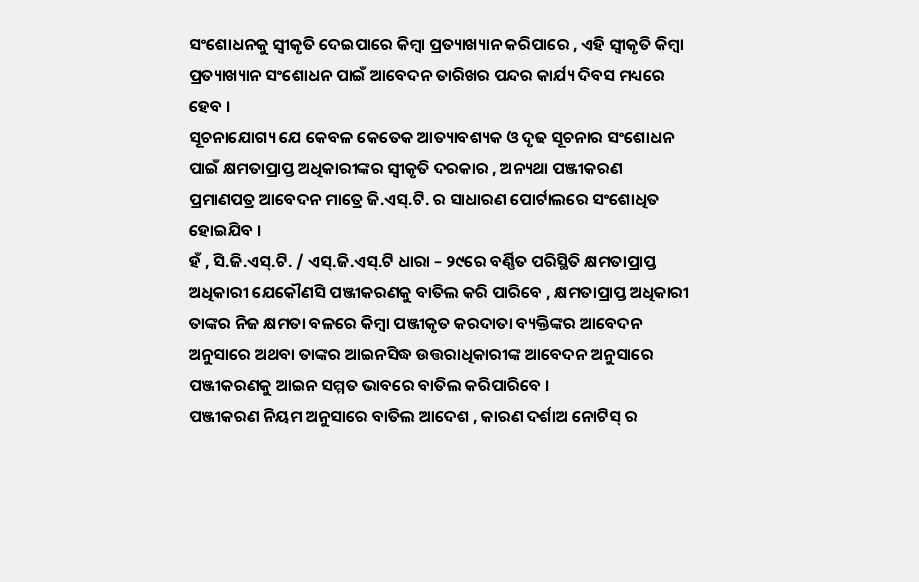ସଂଶୋଧନକୁ ସ୍ଵୀକୃତି ଦେଇପାରେ କିମ୍ବା ପ୍ରତ୍ୟାଖ୍ୟାନ କରିପାରେ , ଏହି ସ୍ଵୀକୃତି କିମ୍ବା ପ୍ରତ୍ୟାଖ୍ୟାନ ସଂଶୋଧନ ପାଇଁ ଆବେଦନ ତାରିଖର ପନ୍ଦର କାର୍ଯ୍ୟ ଦିବସ ମଧ୍ୟରେ ହେବ ।
ସୂଚନାଯୋଗ୍ୟ ଯେ କେବଳ କେତେକ ଆତ୍ୟାବଶ୍ୟକ ଓ ଦୃଢ ସୂଚନାର ସଂଶୋଧନ ପାଇଁ କ୍ଷମତାପ୍ରାପ୍ତ ଅଧିକାରୀଙ୍କର ସ୍ଵୀକୃତି ଦରକାର , ଅନ୍ୟଥା ପଞ୍ଜୀକରଣ ପ୍ରମାଣପତ୍ର ଆବେଦନ ମାତ୍ରେ ଜି.ଏସ୍.ଟି. ର ସାଧାରଣ ପୋର୍ଟାଲରେ ସଂଶୋଧିତ ହୋଇଯିବ ।
ହଁ , ସି.ଜି.ଏସ୍.ଟି. / ଏସ୍.ଜି.ଏସ୍.ଟି ଧାରା – ୨୯ରେ ବର୍ଣ୍ଣିତ ପରିସ୍ଥିତି କ୍ଷମତାପ୍ରାପ୍ତ ଅଧିକାରୀ ଯେକୌଣସି ପଞ୍ଜୀକରଣକୁ ବାତିଲ କରି ପାରିବେ , କ୍ଷମତାପ୍ରାପ୍ତ ଅଧିକାରୀ ତାଙ୍କର ନିଜ କ୍ଷମତା ବଳରେ କିମ୍ବା ପଞ୍ଜୀକୃତ କରଦାତା ବ୍ୟକ୍ତିଙ୍କର ଆବେଦନ ଅନୁସାରେ ଅଥବା ତାଙ୍କର ଆଇନସିଦ୍ଧ ଉତ୍ତରାଧିକାରୀଙ୍କ ଆବେଦନ ଅନୁସାରେ ପଞ୍ଜୀକରଣକୁ ଆଇନ ସମ୍ମତ ଭାବରେ ବାତିଲ କରିପାରିବେ ।
ପଞ୍ଜୀକରଣ ନିୟମ ଅନୁସାରେ ବାତିଲ ଆଦେଶ , କାରଣ ଦର୍ଶାଅ ନୋଟିସ୍ ର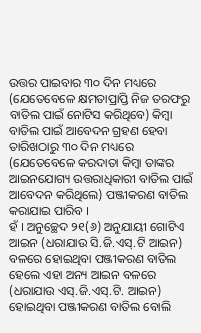ଉତ୍ତର ପାଇବାର ୩୦ ଦିନ ମଧ୍ୟରେ (ଯେତେବେଳେ କ୍ଷମତାପ୍ରାପ୍ତି ନିଜ ତରଫରୁ ବାତିଲ ପାଇଁ ନୋଟିସ କରିଥିବେ) କିମ୍ବା ବାତିଲ ପାଇଁ ଆବେଦନ ଗ୍ରହଣ ହେବା ତାରିଖଠାରୁ ୩୦ ଦିନ ମଧ୍ୟରେ (ଯେତେବେଳେ କରଦାତା କିମ୍ବା ତାଙ୍କର ଆଇନଯୋଗ୍ୟ ଉତ୍ତରାଧିକାରୀ ବାତିଲ ପାଇଁ ଆବେଦନ କରିଥିଲେ) ପଞ୍ଜୀକରଣ ବାତିଲ କରାଯାଇ ପାରିବ ।
ହଁ । ଅନୁଚ୍ଛେଦ ୨୧(୬) ଅନୁଯାୟୀ ଗୋଟିଏ ଆଇନ (ଧରାଯାଉ ସି.ଜି.ଏସ୍.ଟି ଆଇନ) ବଳରେ ହୋଇଥିବା ପଞ୍ଜୀକରଣ ବାତିଲ ହେଲେ ଏହା ଅନ୍ୟ ଆଇନ ବଳରେ (ଧରାଯାଉ ଏସ୍.ଜି.ଏସ୍.ଟି. ଆଇନ) ହୋଇଥିବା ପଞ୍ଜୀକରଣ ବାତିଲ ବୋଲି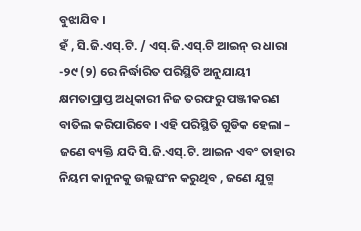ବୁଝାଯିବ ।
ହଁ , ସି.ଜି.ଏସ୍.ଟି. / ଏସ୍.ଜି.ଏସ୍.ଟି ଆଇନ୍ ର ଧାରା -୨୯ (୨) ରେ ନିର୍ଦ୍ଧାରିତ ପରିସ୍ଥିତି ଅନୁଯାୟୀ କ୍ଷମତାପ୍ରାପ୍ତ ଅଧିକାରୀ ନିଜ ତରଫରୁ ପଞ୍ଜୀକରଣ ବାତିଲ କରିପାରିବେ । ଏହି ପରିସ୍ଥିତି ଗୁଡିକ ହେଲା – ଜଣେ ବ୍ୟକ୍ତି ଯଦି ସି.ଜି.ଏସ୍.ଟି. ଆଇନ ଏବଂ ତାହାର ନିୟମ କାନୁନକୁ ଉଲ୍ଲଘଂନ କରୁଥିବ , ଜଣେ ଯୁଗ୍ମ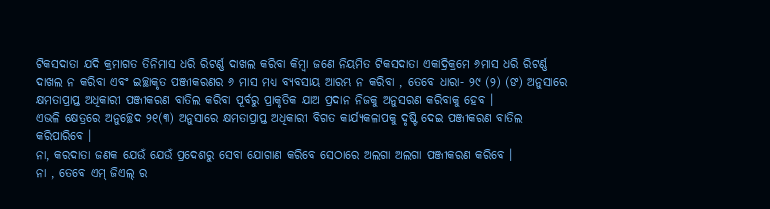ଟିକସଦାତା ଯଦି କ୍ରମାଗତ ତିନିମାସ ଧରି ରିଟର୍ଣ୍ଣ ଦାଖଲ କରିବା କିମ୍ବା ଜଣେ ନିୟମିତ ଟିକସଦାତା ଏକାଦ୍ରିକ୍ରମେ ୬ମାସ ଧରି ରିଟର୍ଣ୍ଣ ଦାଖଲ ନ କରିବା ଏବଂ ଇଚ୍ଛାକୃତ ପଞ୍ଜୀକରଣର ୬ ମାସ ମଧ୍ୟ ବ୍ୟବସାୟ ଆରମ୍ଭ ନ କରିବା , ତେବେ ଧାରା- ୨୯ (୨) (ଙ) ଅନୁସାରେ କ୍ଷମତାପ୍ରାପ୍ତ ଅଧିକାରୀ ପଞ୍ଜୀକରଣ ବାତିଲ କରିବା ପୂର୍ବରୁ ପ୍ରାକୃତିକ ଯାଅ ପ୍ରଦାନ ନିଜକୁ ଅନୁସରଣ କରିବାକୁ ହେବ ।
ଏଭଳି କ୍ଷେତ୍ରରେ ଅନୁଚ୍ଛେଦ ୨୧(୩) ଅନୁସାରେ କ୍ଷମତାପ୍ରାପ୍ତ ଅଧିକାରୀ ବିଗତ କାର୍ଯ୍ୟକଳାପକୁ ଦୃଷ୍ଟି ଦେଇ ପଞ୍ଜୀକରଣ ବାତିଲ କରିପାରିବେ ।
ନା, କରଦାତା ଜଣକ ଯେଉଁ ଯେଉଁ ପ୍ରଦେଶରୁ ସେବା ଯୋଗାଣ କରିବେ ସେଠାରେ ଅଲଗା ଅଲଗା ପଞ୍ଜୀକରଣ କରିବେ ।
ନା , ତେବେ ଏମ୍ ଜିଏଲ୍ ର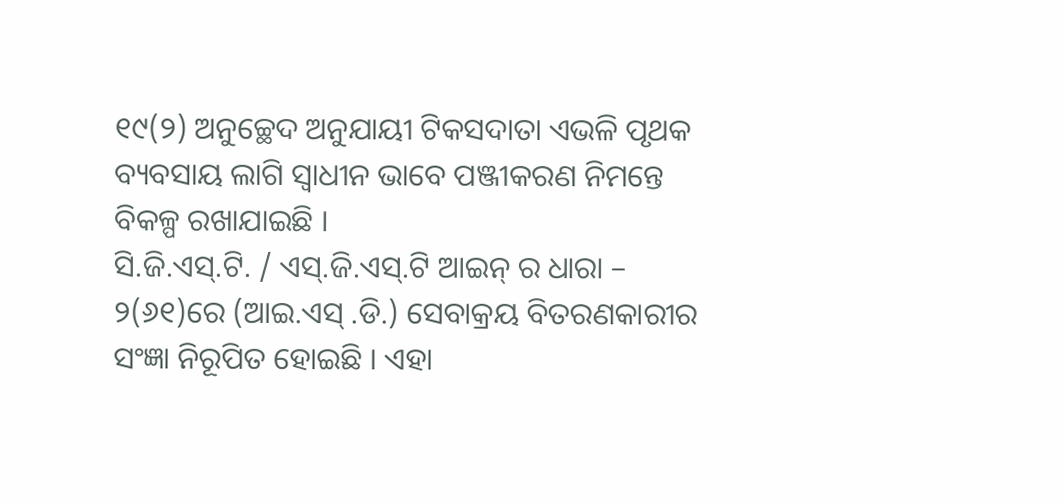୧୯(୨) ଅନୁଚ୍ଛେଦ ଅନୁଯାୟୀ ଟିକସଦାତା ଏଭଳି ପୃଥକ ବ୍ୟବସାୟ ଲାଗି ସ୍ଵାଧୀନ ଭାବେ ପଞ୍ଜୀକରଣ ନିମନ୍ତେ ବିକଳ୍ପ ରଖାଯାଇଛି ।
ସି.ଜି.ଏସ୍.ଟି. / ଏସ୍.ଜି.ଏସ୍.ଟି ଆଇନ୍ ର ଧାରା – ୨(୬୧)ରେ (ଆଇ.ଏସ୍ .ଡି.) ସେବାକ୍ରୟ ବିତରଣକାରୀର ସଂଜ୍ଞା ନିରୂପିତ ହୋଇଛି । ଏହା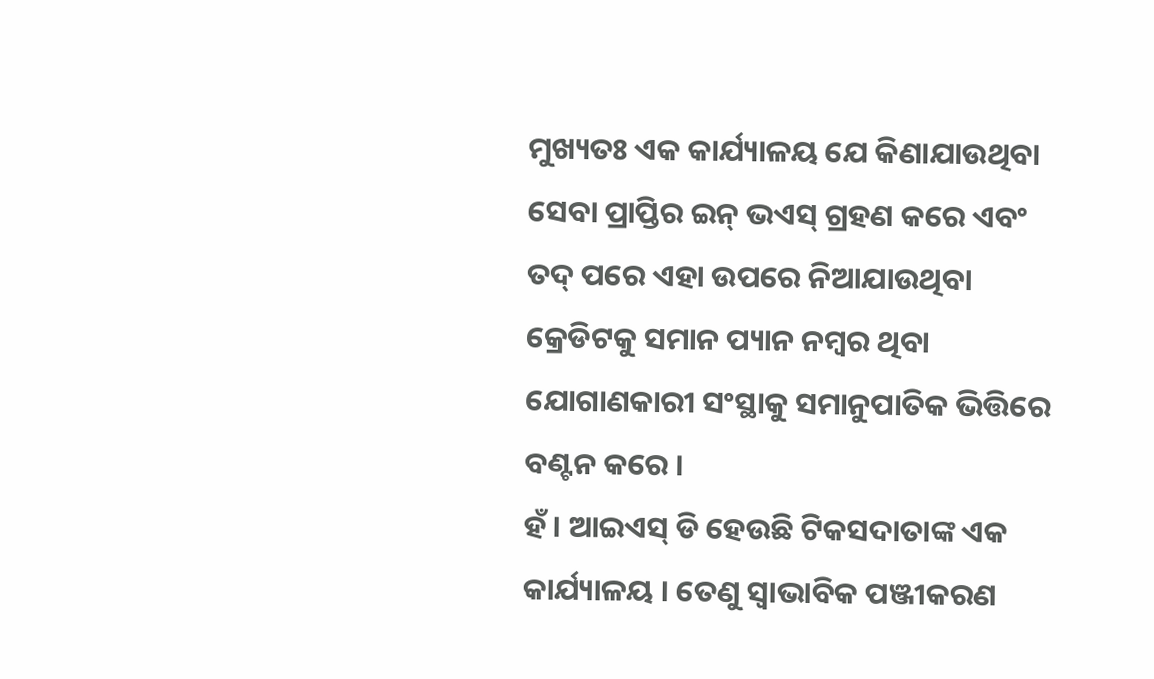ମୁଖ୍ୟତଃ ଏକ କାର୍ଯ୍ୟାଳୟ ଯେ କିଣାଯାଉଥିବା ସେବା ପ୍ରାପ୍ତିର ଇନ୍ ଭଏସ୍ ଗ୍ରହଣ କରେ ଏବଂ ତଦ୍ ପରେ ଏହା ଉପରେ ନିଆଯାଉଥିବା କ୍ରେଡିଟକୁ ସମାନ ପ୍ୟାନ ନମ୍ବର ଥିବା ଯୋଗାଣକାରୀ ସଂସ୍ଥାକୁ ସମାନୁପାତିକ ଭିତ୍ତିରେ ବଣ୍ଟନ କରେ ।
ହଁ । ଆଇଏସ୍ ଡି ହେଉଛି ଟିକସଦାତାଙ୍କ ଏକ କାର୍ଯ୍ୟାଳୟ । ତେଣୁ ସ୍ଵାଭାବିକ ପଞ୍ଜୀକରଣ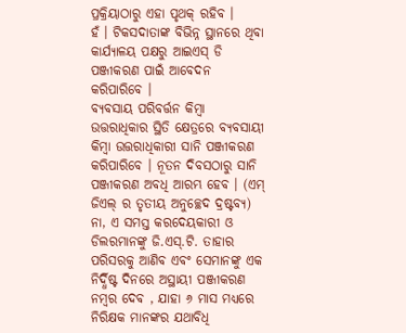ପ୍ରକ୍ରିୟାଠାରୁ ଏହା ପୃଥକ୍ ରହିବ ।
ହଁ । ଟିକସଦାତାଙ୍କ ବିଭିନ୍ନ ସ୍ଥାନରେ ଥିବା କାର୍ଯ୍ୟାଳୟ ପକ୍ଷରୁ ଆଇଏସ୍ ଡି ପଞ୍ଜୀକରଣ ପାଇଁ ଆବେଦନ କରିପାରିବେ ।
ବ୍ୟବସାୟ ପରିବର୍ତ୍ତନ କିମ୍ବା ଉତ୍ତରାଧିକାର ସ୍ଥିତି କ୍ଷେତ୍ରରେ ବ୍ୟବସାୟୀ କିମ୍ବା ଉତ୍ତରାଧିକାରୀ ସାନି ପଞ୍ଜୀକରଣ କରିପାରିବେ । ନୂତନ ଦିବସଠାରୁ ସାନି ପଞ୍ଜୀକରଣ ଅବଧି ଆରମ୍ଭ ହେବ । (ଏମ୍ ଜିଏଲ୍ ର ତୃତୀୟ ଅନୁଚ୍ଛେଦ ଦ୍ରଷ୍ଟବ୍ୟ)
ନା, ଏ ସମସ୍ତ କରଦେୟକାରୀ ଓ ଡିଲରମାନଙ୍କୁ ଜି.ଏସ୍.ଟି. ତାହାର ପରିସରକୁ ଆଣିବ ଏବଂ ସେମାନଙ୍କୁ ଏକ ନିର୍ଦ୍ଧିଷ୍ଟ ଦିନରେ ଅସ୍ଥାୟୀ ପଞ୍ଜୀକରଣ ନମ୍ବର ଦେବ , ଯାହା ୬ ମାସ ମଧ୍ୟରେ ନିରିକ୍ଷକ ମାନଙ୍କର ଯଥାବିଧି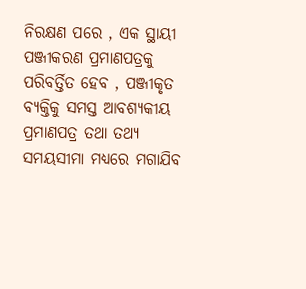ନିରକ୍ଷଣ ପରେ , ଏକ ସ୍ଥାୟୀ ପଞ୍ଜୀକରଣ ପ୍ରମାଣପତ୍ରକୁ ପରିବର୍ତ୍ତିତ ହେବ , ପଞ୍ଜୀକୃତ ବ୍ୟକ୍ତିକୁ ସମସ୍ତ ଆବଶ୍ୟକୀୟ ପ୍ରମାଣପତ୍ର ତଥା ତଥ୍ୟ ସମୟସୀମା ମଧ୍ୟରେ ମଗାଯିବ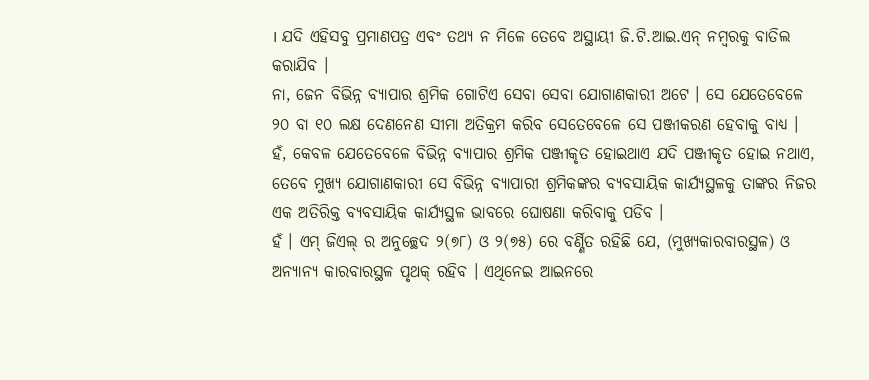। ଯଦି ଏହିସବୁ ପ୍ରମାଣପତ୍ର ଏବଂ ତଥ୍ୟ ନ ମିଳେ ତେବେ ଅସ୍ଥାୟୀ ଜି.ଟି.ଆଇ.ଏନ୍ ନମ୍ବରକୁ ବାତିଲ କରାଯିବ ।
ନା, ଜେନ ବିଭିନ୍ନ ବ୍ୟାପାର ଶ୍ରମିକ ଗୋଟିଏ ସେବା ସେବା ଯୋଗାଣକାରୀ ଅଟେ । ସେ ଯେତେବେଳେ ୨୦ ବା ୧୦ ଲକ୍ଷ ଦେଣନେଣ ସୀମା ଅତିକ୍ରମ କରିବ ସେତେବେଳେ ସେ ପଞ୍ଜୀକରଣ ହେବାକୁ ବାଧ୍ୟ ।
ହଁ, କେବଳ ଯେତେବେଳେ ବିଭିନ୍ନ ବ୍ୟାପାର ଶ୍ରମିକ ପଞ୍ଜୀକୃତ ହୋଇଥାଏ ଯଦି ପଞ୍ଜୀକୃତ ହୋଇ ନଥାଏ, ତେବେ ମୁଖ୍ୟ ଯୋଗାଣକାରୀ ସେ ବିଭିନ୍ନ ବ୍ୟାପାରୀ ଶ୍ରମିକଙ୍କର ବ୍ୟବସାୟିକ କାର୍ଯ୍ୟସ୍ଥଳକୁ ତାଙ୍କର ନିଜର ଏକ ଅତିରିକ୍ତ ବ୍ୟବସାୟିକ କାର୍ଯ୍ୟସ୍ଥଳ ଭାବରେ ଘୋଷଣା କରିବାକୁ ପଡିବ ।
ହଁ । ଏମ୍ ଜିଏଲ୍ ର ଅନୁଚ୍ଛେଦ ୨(୭୮) ଓ ୨(୭୫) ରେ ବର୍ଣ୍ଣିତ ରହିଛି ଯେ, (ମୁଖ୍ୟକାରବାରସ୍ଥଳ) ଓ ଅନ୍ୟାନ୍ୟ କାରବାରସ୍ଥଳ ପୃଥକ୍ ରହିବ । ଏଥିନେଇ ଆଇନରେ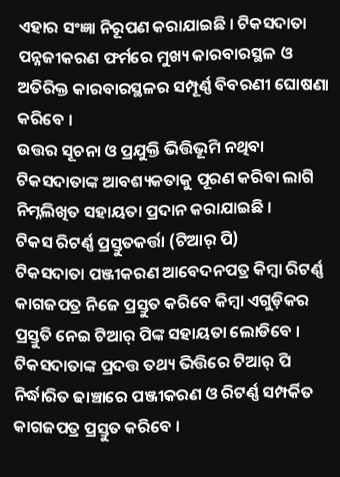ଏହାର ସଂଜ୍ଞା ନିରୂପଣ କରାଯାଇଛି । ଟିକସଦାତା ପନ୍ନଜୀକରଣ ଫର୍ମରେ ମୁଖ୍ୟ କାରବାରସ୍ଥଳ ଓ ଅତିରିକ୍ତ କାରବାରସ୍ଥଳର ସମ୍ପୂର୍ଣ୍ଣ ବିବରଣୀ ଘୋଷଣା କରିବେ ।
ଉତ୍ତର ସୂଚନା ଓ ପ୍ରଯୁକ୍ତି ଭିତ୍ତିଭୂମି ନଥିବା ଟିକସଦାତାଙ୍କ ଆବଶ୍ୟକତାକୁ ପୂରଣ କରିବା ଲାଗି ନିମ୍ନଲିଖିତ ସହାୟତା ପ୍ରଦାନ କରାଯାଇଛି ।
ଟିକସ ରିଟର୍ଣ୍ଣ ପ୍ରସ୍ତୁତକର୍ତ୍ତା (ଟିଆର୍ ପି)
ଟିକସଦାତା ପଞ୍ଜୀକରଣ ଆବେଦନପତ୍ର କିମ୍ବା ରିଟର୍ଣ୍ଣ କାଗଜପତ୍ର ନିଜେ ପ୍ରସ୍ତୁତ କରିବେ କିମ୍ବା ଏଗୁଡ଼ିକର ପ୍ରସ୍ତୁତି ନେଇ ଟିଆର୍ ପିଙ୍କ ସହାୟତା ଲୋଡିବେ । ଟିକସଦାତାଙ୍କ ପ୍ରଦତ୍ତ ତଥ୍ୟ ଭିତ୍ତିରେ ଟିଆର୍ ପି ନିର୍ଦ୍ଧାରିତ ଢାଞ୍ଚାରେ ପଞ୍ଜୀକରଣ ଓ ରିଟର୍ଣ୍ଣ ସମ୍ପର୍କିତ କାଗଜପତ୍ର ପ୍ରସ୍ତୁତ କରିବେ ।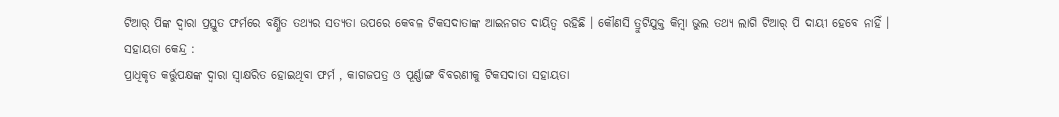ଟିଆର୍ ପିଙ୍କ ଦ୍ଵାରା ପ୍ରସ୍ତୁତ ଫର୍ମରେ ବର୍ଣ୍ଣିତ ତଥ୍ୟର ସତ୍ୟତା ଉପରେ କେବଳ ଟିକସଦାତାଙ୍କ ଆଇନଗତ ଦାୟିତ୍ଵ ରହିଛି । କୌଣସି ତ୍ରୁଟିଯୁକ୍ତ କିମ୍ବା ଭୁଲ ତଥ୍ୟ ଲାଗି ଟିଆର୍ ପି ଦାୟୀ ହେବେ ନାହିଁ ।
ସହାୟତା କେନ୍ଦ୍ର :
ପ୍ରାଧିକୃତ କର୍ତ୍ତୁପକ୍ଷଙ୍କ ଦ୍ଵାରା ସ୍ଵାକ୍ଷରିତ ହୋଇଥିବା ଫର୍ମ , କାଗଜପତ୍ର ଓ ପୂର୍ଣ୍ଣାଙ୍ଗ ବିବରଣୀକୁ ଟିକସଦାତା ସହାୟତା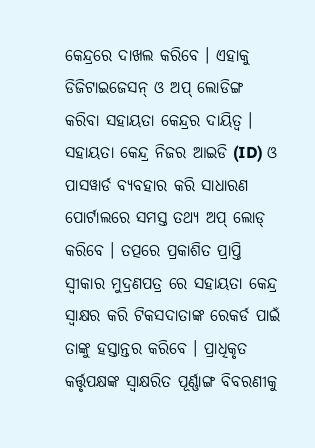କେନ୍ଦ୍ରରେ ଦାଖଲ କରିବେ । ଏହାକୁ ଡିଜିଟାଇଜେସନ୍ ଓ ଅପ୍ ଲୋଡିଙ୍ଗ କରିବା ସହାୟତା କେନ୍ଦ୍ରର ଦାୟିତ୍ଵ । ସହାୟତା କେନ୍ଦ୍ର ନିଜର ଆଇଡି (ID) ଓ ପାସୱାର୍ଡ ବ୍ୟବହାର କରି ସାଧାରଣ ପୋର୍ଟାଲରେ ସମସ୍ତ ତଥ୍ୟ ଅପ୍ ଲୋଡ୍ କରିବେ । ତତ୍ପରେ ପ୍ରକାଶିତ ପ୍ରାପ୍ତି ସ୍ଵୀକାର ମୁଦ୍ରଣପତ୍ର ରେ ସହାୟତା କେନ୍ଦ୍ର ସ୍ଵାକ୍ଷର କରି ଟିକସଦାତାଙ୍କ ରେକର୍ଡ ପାଇଁ ତାଙ୍କୁ ହସ୍ତାନ୍ତର କରିବେ । ପ୍ରାଧିକୃତ କର୍ତ୍ତୃପକ୍ଷଙ୍କ ସ୍ଵାକ୍ଷରିତ ପୂର୍ଣ୍ଣାଙ୍ଗ ବିବରଣୀକୁ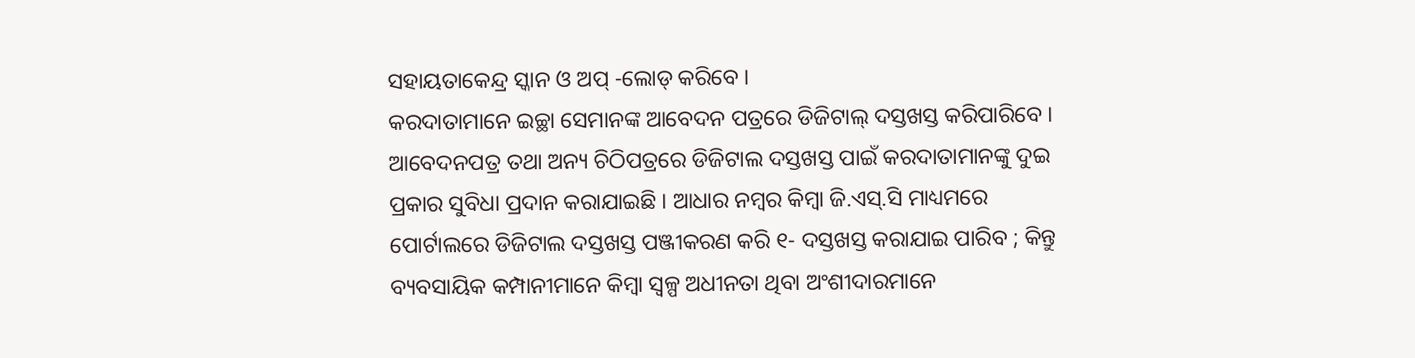ସହାୟତାକେନ୍ଦ୍ର ସ୍କାନ ଓ ଅପ୍ -ଲୋଡ୍ କରିବେ ।
କରଦାତାମାନେ ଇଚ୍ଛା ସେମାନଙ୍କ ଆବେଦନ ପତ୍ରରେ ଡିଜିଟାଲ୍ ଦସ୍ତଖସ୍ତ କରିପାରିବେ । ଆବେଦନପତ୍ର ତଥା ଅନ୍ୟ ଚିଠିପତ୍ରରେ ଡିଜିଟାଲ ଦସ୍ତଖସ୍ତ ପାଇଁ କରଦାତାମାନଙ୍କୁ ଦୁଇ ପ୍ରକାର ସୁବିଧା ପ୍ରଦାନ କରାଯାଇଛି । ଆଧାର ନମ୍ବର କିମ୍ବା ଜି.ଏସ୍.ସି ମାଧ୍ୟମରେ ପୋର୍ଟାଲରେ ଡିଜିଟାଲ ଦସ୍ତଖସ୍ତ ପଞ୍ଜୀକରଣ କରି ୧- ଦସ୍ତଖସ୍ତ କରାଯାଇ ପାରିବ ; କିନ୍ତୁ ବ୍ୟବସାୟିକ କମ୍ପାନୀମାନେ କିମ୍ବା ସ୍ୱଳ୍ପ ଅଧୀନତା ଥିବା ଅଂଶୀଦାରମାନେ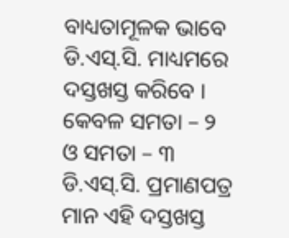ବାଧ୍ୟତାମୂଳକ ଭାବେ ଡି.ଏସ୍.ସି. ମାଧ୍ୟମରେ ଦସ୍ତଖସ୍ତ କରିବେ । କେବଳ ସମତା – ୨ ଓ ସମତା – ୩ ଡି.ଏସ୍.ସି. ପ୍ରମାଣପତ୍ର ମାନ ଏହି ଦସ୍ତଖସ୍ତ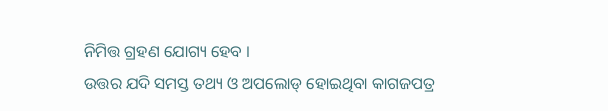ନିମିତ୍ତ ଗ୍ରହଣ ଯୋଗ୍ୟ ହେବ ।
ଉତ୍ତର ଯଦି ସମସ୍ତ ତଥ୍ୟ ଓ ଅପଲୋଡ୍ ହୋଇଥିବା କାଗଜପତ୍ର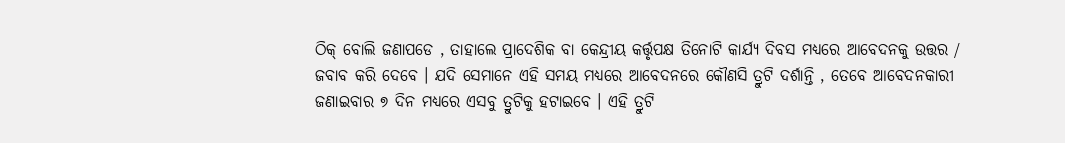ଠିକ୍ ବୋଲି ଜଣାପଡେ , ତାହାଲେ ପ୍ରାଦେଶିକ ବା କେନ୍ଦ୍ରୀୟ କର୍ତ୍ତୃପକ୍ଷ ତିନୋଟି କାର୍ଯ୍ୟ ଦିବସ ମଧ୍ୟରେ ଆବେଦନକୁ ଉତ୍ତର / ଜବାବ କରି ଦେବେ । ଯଦି ସେମାନେ ଏହି ସମୟ ମଧ୍ୟରେ ଆବେଦନରେ କୌଣସି ତ୍ରୁଟି ଦର୍ଶାନ୍ତି , ତେବେ ଆବେଦନକାରୀ ଜଣାଇବାର ୭ ଦିନ ମଧ୍ୟରେ ଏସବୁ ତ୍ରୁଟିକୁ ହଟାଇବେ । ଏହି ତ୍ରୁଟି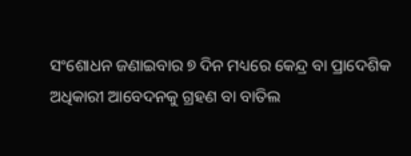ସଂଶୋଧନ ଜଣାଇବାର ୭ ଦିନ ମଧ୍ୟରେ କେନ୍ଦ୍ର ବା ପ୍ରାଦେଶିକ ଅଧିକାରୀ ଆବେଦନକୁ ଗ୍ରହଣ ବା ବାତିଲ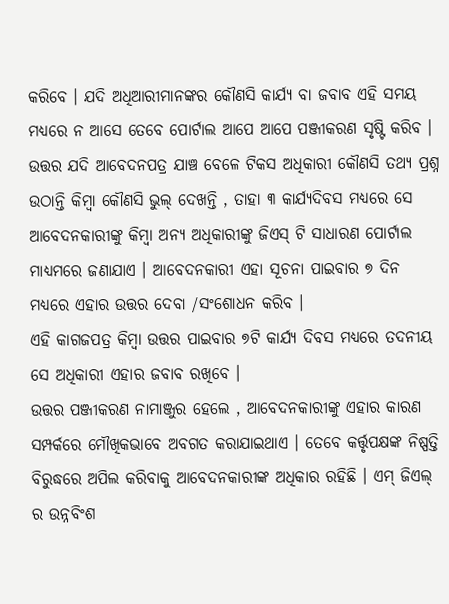କରିବେ । ଯଦି ଅଧିଆରୀମାନଙ୍କର କୌଣସି କାର୍ଯ୍ୟ ବା ଜବାବ ଏହି ସମୟ ମଧ୍ୟରେ ନ ଆସେ ତେବେ ପୋର୍ଟାଲ ଆପେ ଆପେ ପଞ୍ଜୀକରଣ ସୃଷ୍ଟି କରିବ ।
ଉତ୍ତର ଯଦି ଆବେଦନପତ୍ର ଯାଞ୍ଚ ବେଳେ ଟିକସ ଅଧିକାରୀ କୌଣସି ତଥ୍ୟ ପ୍ରଶ୍ନ ଉଠାନ୍ତି କିମ୍ବା କୌଣସି ଭୁଲ୍ ଦେଖନ୍ତି , ତାହା ୩ କାର୍ଯ୍ୟଦିବସ ମଧ୍ୟରେ ସେ ଆବେଦନକାରୀଙ୍କୁ କିମ୍ବା ଅନ୍ୟ ଅଧିକାରୀଙ୍କୁ ଜିଏସ୍ ଟି ସାଧାରଣ ପୋର୍ଟାଲ ମାଧ୍ୟମରେ ଜଣାଯାଏ । ଆବେଦନକାରୀ ଏହା ସୂଚନା ପାଇବାର ୭ ଦିନ ମଧ୍ୟରେ ଏହାର ଉତ୍ତର ଦେବା /ସଂଶୋଧନ କରିବ ।
ଏହି କାଗଜପତ୍ର କିମ୍ବା ଉତ୍ତର ପାଇବାର ୭ଟି କାର୍ଯ୍ୟ ଦିବସ ମଧ୍ୟରେ ତଦନୀୟ ସେ ଅଧିକାରୀ ଏହାର ଜବାବ ରଖିବେ ।
ଉତ୍ତର ପଞ୍ଜୀକରଣ ନାମାଞ୍ଜୁର ହେଲେ , ଆବେଦନକାରୀଙ୍କୁ ଏହାର କାରଣ ସମ୍ପର୍କରେ ମୌଖିକଭାବେ ଅବଗତ କରାଯାଇଥାଏ । ତେବେ କର୍ତ୍ତୃପକ୍ଷଙ୍କ ନିଷ୍ପତ୍ତି ବିରୁଦ୍ଧରେ ଅପିଲ କରିବାକୁ ଆବେଦନକାରୀଙ୍କ ଅଧିକାର ରହିଛି । ଏମ୍ ଜିଏଲ୍ ର ଉନ୍ନବିଂଶ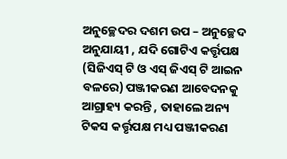ଅନୁଚ୍ଛେଦର ଦଶମ ଉପ – ଅନୁଚ୍ଛେଦ ଅନୁଯାୟୀ , ଯଦି ଗୋଟିଏ କର୍ତ୍ତୃପକ୍ଷ (ସିଜିଏସ୍ ଟି ଓ ଏସ୍ ଜିଏସ୍ ଟି ଆଇନ ବଳରେ) ପଞ୍ଜୀକରଣ ଆବେଦନକୁ ଆଗ୍ରାହ୍ୟ କରନ୍ତି , ତାହାଲେ ଅନ୍ୟ ଟିକସ କର୍ତ୍ତୃପକ୍ଷ ମଧ୍ୟ ପଞ୍ଜୀକରଣ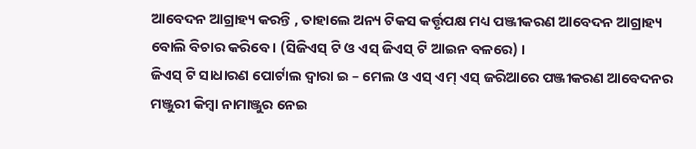ଆବେଦନ ଆଗ୍ରାହ୍ୟ କରନ୍ତି , ତାହାଲେ ଅନ୍ୟ ଟିକସ କର୍ତ୍ତୃପକ୍ଷ ମଧ୍ୟ ପଞ୍ଜୀକରଣ ଆବେଦନ ଆଗ୍ରାହ୍ୟ ବୋଲି ବିଚାର କରିବେ । (ସିଜିଏସ୍ ଟି ଓ ଏସ୍ ଜିଏସ୍ ଟି ଆଇନ ବଳରେ) ।
ଜିଏସ୍ ଟି ସାଧାରଣ ପୋର୍ଟାଲ ଦ୍ଵାରା ଇ – ମେଲ ଓ ଏସ୍ ଏମ୍ ଏସ୍ ଜରିଆରେ ପଞ୍ଜୀକରଣ ଆବେଦନର ମଞ୍ଜୁରୀ କିମ୍ବା ନାମାଞ୍ଜୁର ନେଇ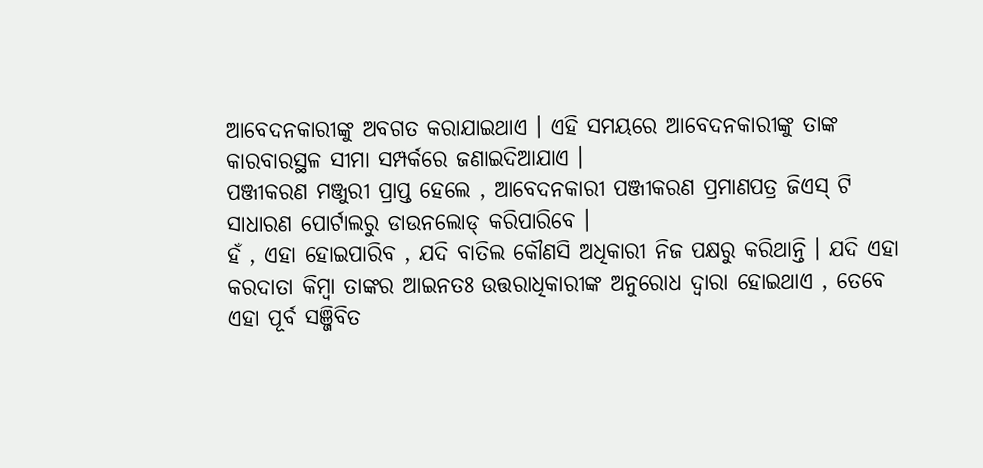ଆବେଦନକାରୀଙ୍କୁ ଅବଗତ କରାଯାଇଥାଏ । ଏହି ସମୟରେ ଆବେଦନକାରୀଙ୍କୁ ତାଙ୍କ କାରବାରସ୍ଥଳ ସୀମା ସମ୍ପର୍କରେ ଜଣାଇଦିଆଯାଏ ।
ପଞ୍ଜୀକରଣ ମଞ୍ଜୁରୀ ପ୍ରାପ୍ତ ହେଲେ , ଆବେଦନକାରୀ ପଞ୍ଜୀକରଣ ପ୍ରମାଣପତ୍ର ଜିଏସ୍ ଟି ସାଧାରଣ ପୋର୍ଟାଲରୁ ଡାଉନଲୋଡ୍ କରିପାରିବେ ।
ହଁ , ଏହା ହୋଇପାରିବ , ଯଦି ବାତିଲ କୌଣସି ଅଧିକାରୀ ନିଜ ପକ୍ଷରୁ କରିଥାନ୍ତି । ଯଦି ଏହା କରଦାତା କିମ୍ବା ତାଙ୍କର ଆଇନତଃ ଉତ୍ତରାଧିକାରୀଙ୍କ ଅନୁରୋଧ ଦ୍ଵାରା ହୋଇଥାଏ , ତେବେ ଏହା ପୂର୍ବ ସଞ୍ଜିବିତ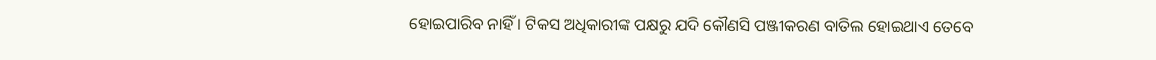ହୋଇପାରିବ ନାହିଁ । ଟିକସ ଅଧିକାରୀଙ୍କ ପକ୍ଷରୁ ଯଦି କୌଣସି ପଞ୍ଜୀକରଣ ବାତିଲ ହୋଇଥାଏ ତେବେ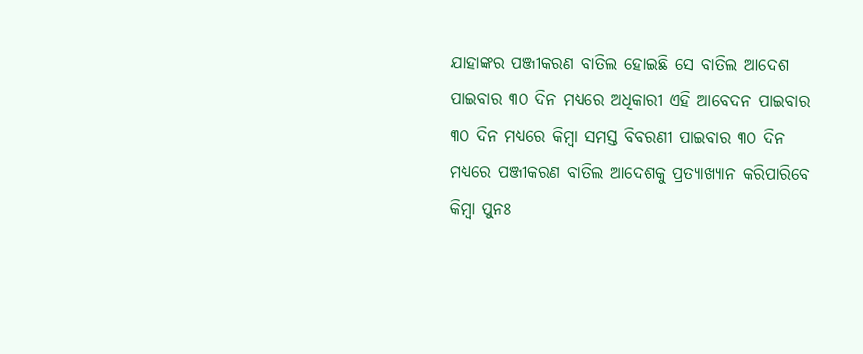ଯାହାଙ୍କର ପଞ୍ଜୀକରଣ ବାତିଲ ହୋଇଛି ସେ ବାତିଲ ଆଦେଶ ପାଇବାର ୩୦ ଦିନ ମଧ୍ୟରେ ଅଧିକାରୀ ଏହି ଆବେଦନ ପାଇବାର ୩୦ ଦିନ ମଧ୍ୟରେ କିମ୍ବା ସମସ୍ତ ବିବରଣୀ ପାଇବାର ୩୦ ଦିନ ମଧ୍ୟରେ ପଞ୍ଜୀକରଣ ବାତିଲ ଆଦେଶକୁ ପ୍ରତ୍ୟାଖ୍ୟାନ କରିପାରିବେ କିମ୍ବା ପୁନଃ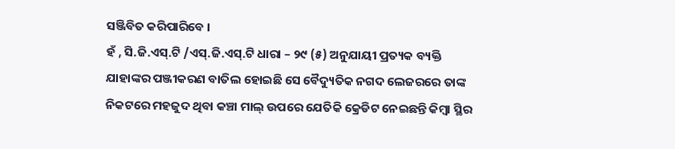ସଞ୍ଜିବିତ କରିପାରିବେ ।
ହଁ , ସି.ଜି.ଏସ୍.ଟି /ଏସ୍.ଜି.ଏସ୍.ଟି ଧାରା – ୨୯ (୫) ଅନୁଯାୟୀ ପ୍ରତ୍ୟକ ବ୍ୟକ୍ତି ଯାହାଙ୍କର ପଞ୍ଜୀକରଣ ବାତିଲ ହୋଇଛି ସେ ବୈଦ୍ୟୁତିକ ନଗଦ ଲେଜରରେ ତାଙ୍କ ନିକଟରେ ମହଜୁଦ ଥିବା କଞ୍ଚା ମାଲ୍ ଉପରେ ଯେତିକି କ୍ରେଡିଟ ନେଇଛନ୍ତି କିମ୍ବା ସ୍ଥିର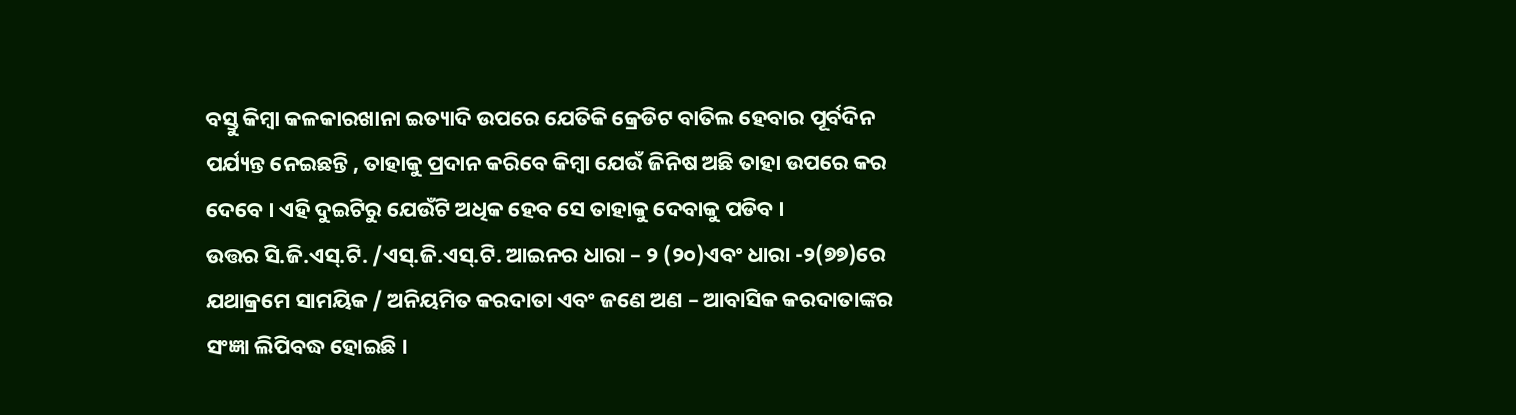ବସ୍ତୁ କିମ୍ବା କଳକାରଖାନା ଇତ୍ୟାଦି ଉପରେ ଯେତିକି କ୍ରେଡିଟ ବାତିଲ ହେବାର ପୂର୍ବଦିନ ପର୍ଯ୍ୟନ୍ତ ନେଇଛନ୍ତି , ତାହାକୁ ପ୍ରଦାନ କରିବେ କିମ୍ବା ଯେଉଁ ଜିନିଷ ଅଛି ତାହା ଉପରେ କର ଦେବେ । ଏହି ଦୁଇଟିରୁ ଯେଉଁଟି ଅଧିକ ହେବ ସେ ତାହାକୁ ଦେବାକୁ ପଡିବ ।
ଉତ୍ତର ସି.ଜି.ଏସ୍.ଟି. /ଏସ୍.ଜି.ଏସ୍.ଟି. ଆଇନର ଧାରା – ୨ (୨୦)ଏବଂ ଧାରା -୨(୭୭)ରେ ଯଥାକ୍ରମେ ସାମୟିକ / ଅନିୟମିତ କରଦାତା ଏବଂ ଜଣେ ଅଣ – ଆବାସିକ କରଦାତାଙ୍କର ସଂଜ୍ଞା ଲିପିବଦ୍ଧ ହୋଇଛି ।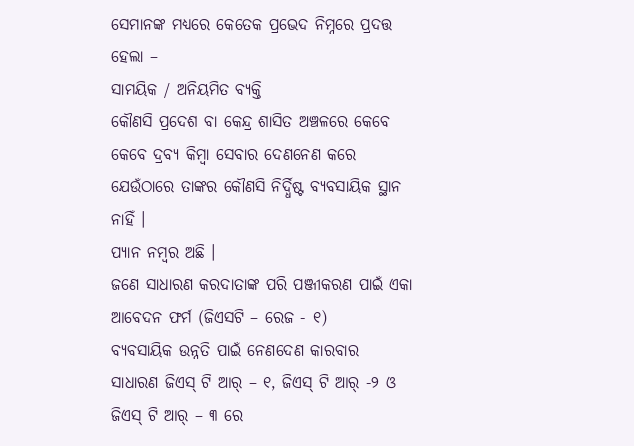ସେମାନଙ୍କ ମଧ୍ୟରେ କେତେକ ପ୍ରଭେଦ ନିମ୍ନରେ ପ୍ରଦତ୍ତ ହେଲା –
ସାମୟିକ / ଅନିୟମିତ ବ୍ୟକ୍ତି
କୌଣସି ପ୍ରଦେଶ ବା କେନ୍ଦ୍ର ଶାସିତ ଅଞ୍ଚଳରେ କେବେ କେବେ ଦ୍ରବ୍ଯ କିମ୍ବା ସେବାର ଦେଣନେଣ କରେ ଯେଉଁଠାରେ ତାଙ୍କର କୌଣସି ନିର୍ଦ୍ଧିଷ୍ଟ ବ୍ୟବସାୟିକ ସ୍ଥାନ ନାହିଁ ।
ପ୍ୟାନ ନମ୍ବର ଅଛି ।
ଜଣେ ସାଧାରଣ କରଦାତାଙ୍କ ପରି ପଞ୍ଜୀକରଣ ପାଇଁ ଏକା ଆବେଦନ ଫର୍ମ (ଜିଏସଟି – ରେଜ - ୧)
ବ୍ୟବସାୟିକ ଉନ୍ନତି ପାଇଁ ନେଣଦେଣ କାରବାର
ସାଧାରଣ ଜିଏସ୍ ଟି ଆର୍ – ୧, ଜିଏସ୍ ଟି ଆର୍ -୨ ଓ ଜିଏସ୍ ଟି ଆର୍ – ୩ ରେ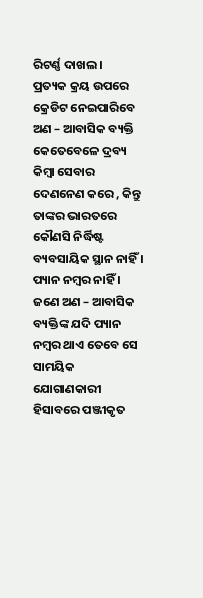ରିଟର୍ଣ୍ଣ ଦାଖଲ ।
ପ୍ରତ୍ୟକ କ୍ରୟ ଉପରେ କ୍ରେଡିଟ ନେଇପାରିବେ
ଅଣ – ଆବାସିକ ବ୍ୟକ୍ତି
କେତେବେଳେ ଦ୍ରବ୍ୟ କିମ୍ବା ସେବାର ଦେଣନେଣ କରେ , କିନ୍ତୁ ତାଙ୍କର ଭାରତରେ କୌଣସି ନିର୍ଦ୍ଧିଷ୍ଟ ବ୍ୟବସାୟିକ ସ୍ଥାନ ନାହିଁ ।
ପ୍ୟାନ ନମ୍ବର ନାହିଁ । ଜଣେ ଅଣ – ଆବାସିକ ବ୍ୟକ୍ତିଙ୍କ ଯଦି ପ୍ୟାନ ନମ୍ବର ଥାଏ ତେବେ ସେ ସାମୟିକ ଯୋଗାଣକାରୀ ହିସାବରେ ପଞ୍ଜୀକୃତ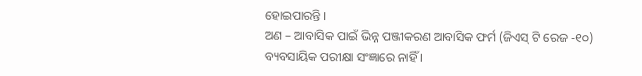ହୋଇପାରନ୍ତି ।
ଅଣ – ଆବାସିକ ପାଇଁ ଭିନ୍ନ ପଞ୍ଜୀକରଣ ଆବାସିକ ଫର୍ମ (ଜିଏସ୍ ଟି ରେଜ -୧୦)
ବ୍ୟବସାୟିକ ପରୀକ୍ଷା ସଂଜ୍ଞାରେ ନାହିଁ ।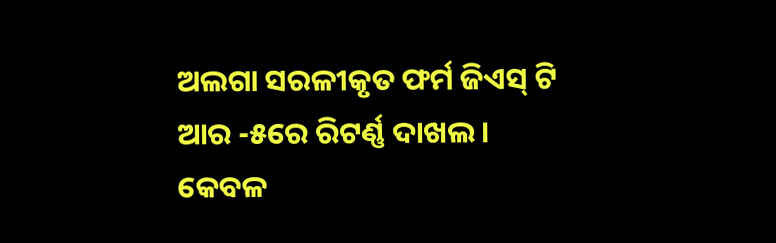ଅଲଗା ସରଳୀକୃତ ଫର୍ମ ଜିଏସ୍ ଟି ଆର -୫ରେ ରିଟର୍ଣ୍ଣ ଦାଖଲ ।
କେବଳ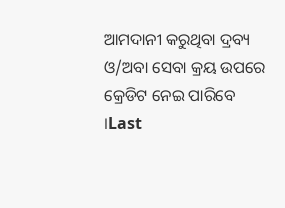ଆମଦାନୀ କରୁଥିବା ଦ୍ରବ୍ୟ ଓ/ଅବା ସେବା କ୍ରୟ ଉପରେ କ୍ରେଡିଟ ନେଇ ପାରିବେ ।Last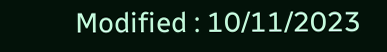Modified : 10/11/2023